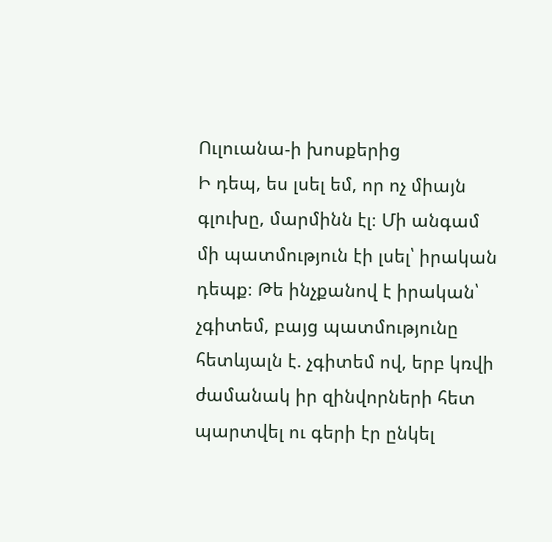Ուլուանա-ի խոսքերից
Ի դեպ, ես լսել եմ, որ ոչ միայն գլուխը, մարմինն էլ։ Մի անգամ մի պատմություն էի լսել՝ իրական դեպք։ Թե ինչքանով է իրական՝ չգիտեմ, բայց պատմությունը հետևյալն է. չգիտեմ ով, երբ կռվի ժամանակ իր զինվորների հետ պարտվել ու գերի էր ընկել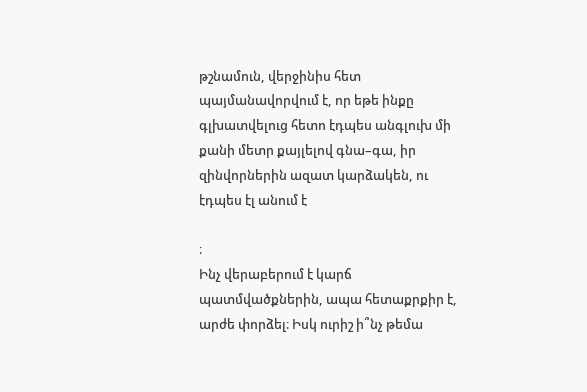թշնամուն, վերջինիս հետ պայմանավորվում է, որ եթե ինքը գլխատվելուց հետո էդպես անգլուխ մի քանի մետր քայլելով գնա–գա, իր զինվորներին ազատ կարձակեն, ու էդպես էլ անում է

։
Ինչ վերաբերում է կարճ պատմվածքներին, ապա հետաքրքիր է, արժե փորձել։ Իսկ ուրիշ ի՞նչ թեմա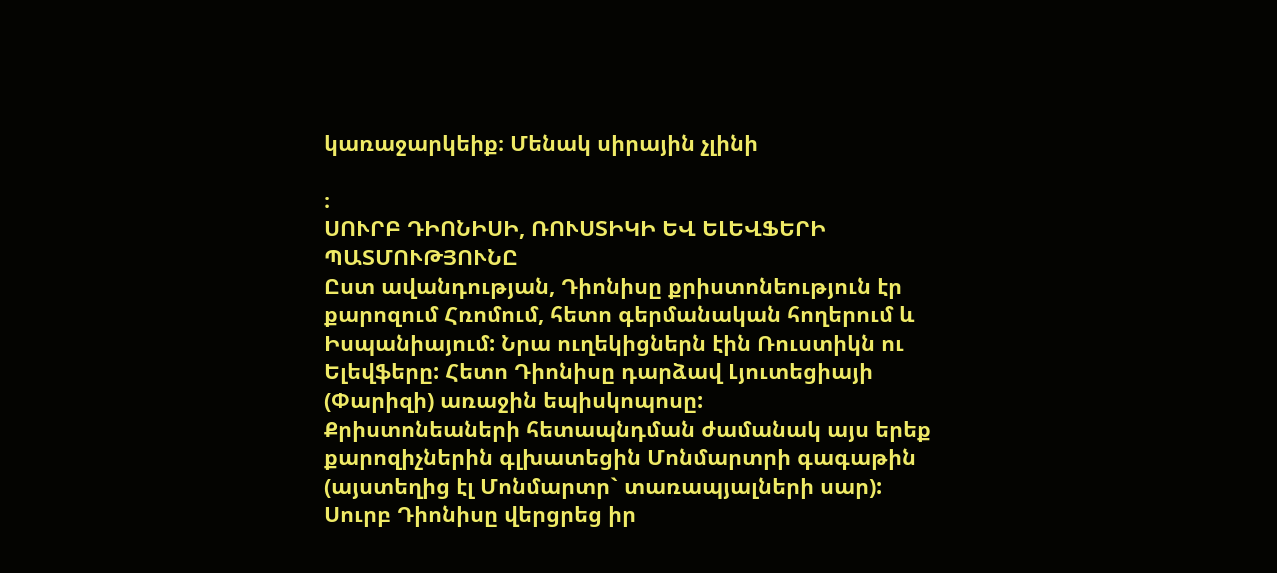կառաջարկեիք։ Մենակ սիրային չլինի

։
ՍՈՒՐԲ ԴԻՈՆԻՍԻ, ՌՈՒՍՏԻԿԻ ԵՎ ԵԼԵՎՖԵՐԻ ՊԱՏՄՈՒԹՅՈՒՆԸ
Ըստ ավանդության, Դիոնիսը քրիստոնեություն էր քարոզում Հռոմում, հետո գերմանական հողերում և Իսպանիայում: Նրա ուղեկիցներն էին Ռուստիկն ու Ելեվֆերը: Հետո Դիոնիսը դարձավ Լյուտեցիայի (Փարիզի) առաջին եպիսկոպոսը:
Քրիստոնեաների հետապնդման ժամանակ այս երեք քարոզիչներին գլխատեցին Մոնմարտրի գագաթին (այստեղից էլ Մոնմարտր` տառապյալների սար): Սուրբ Դիոնիսը վերցրեց իր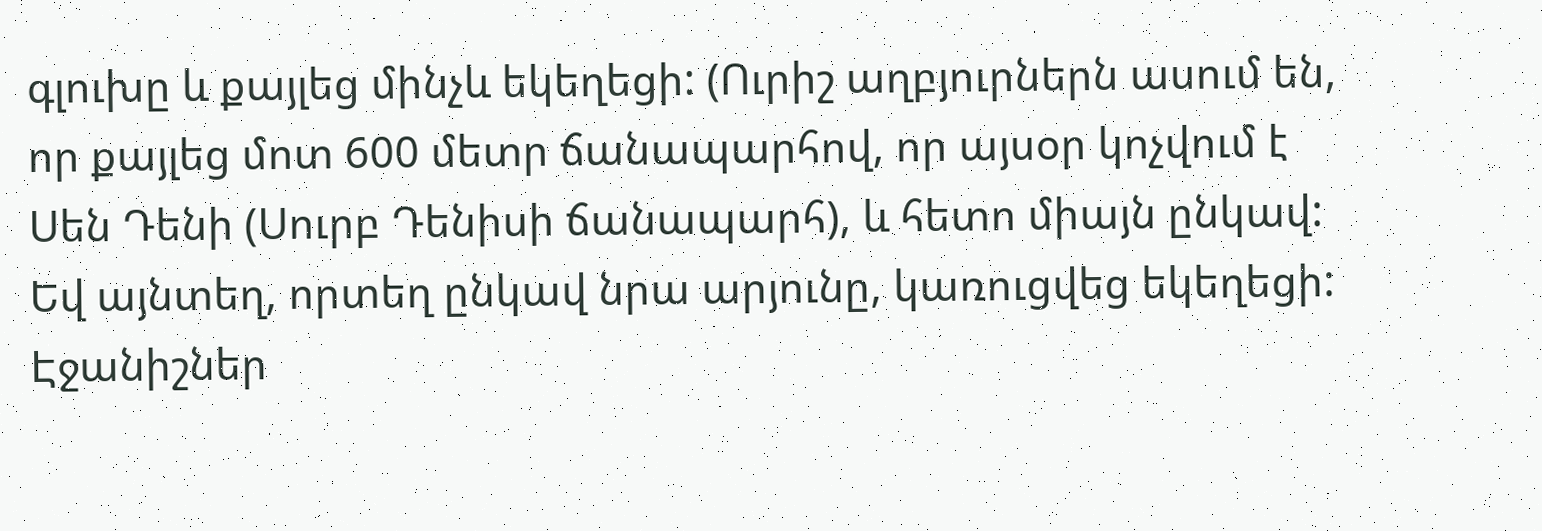գլուխը և քայլեց մինչև եկեղեցի: (Ուրիշ աղբյուրներն ասում են, որ քայլեց մոտ 600 մետր ճանապարհով, որ այսօր կոչվում է Սեն Դենի (Սուրբ Դենիսի ճանապարհ), և հետո միայն ընկավ: Եվ այնտեղ, որտեղ ընկավ նրա արյունը, կառուցվեց եկեղեցի:
Էջանիշներ